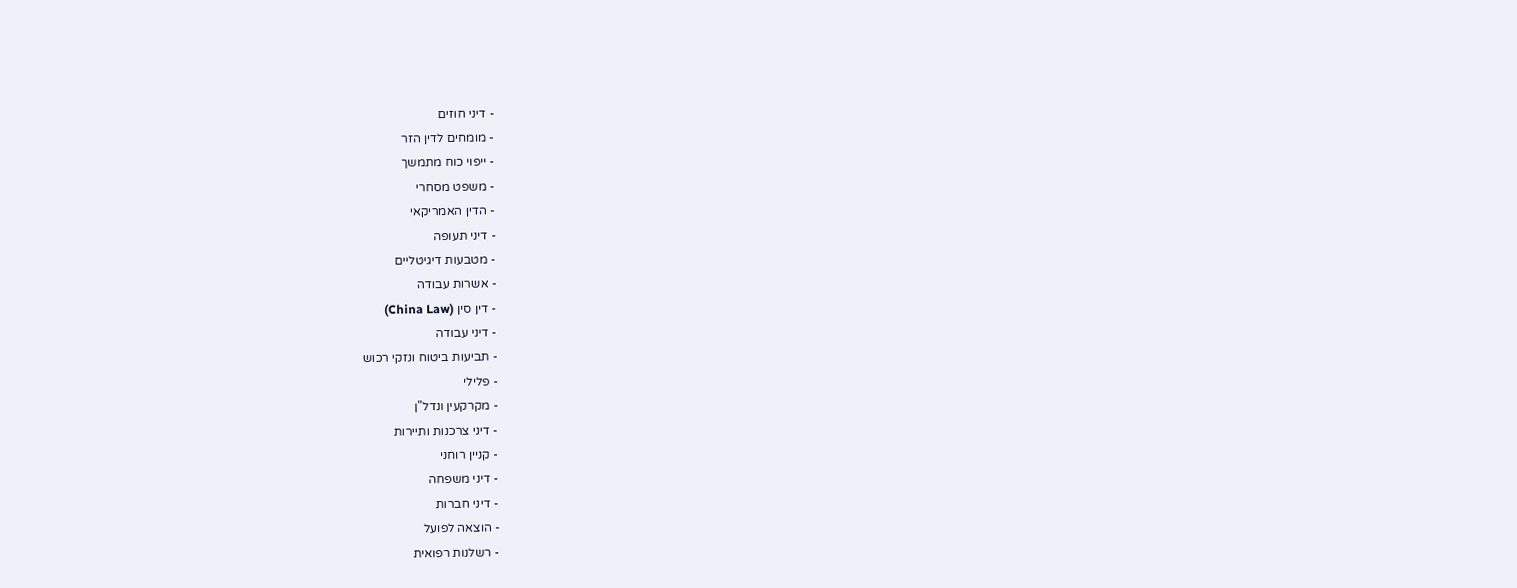- דיני חוזים
- מומחים לדין הזר
- ייפוי כוח מתמשך
- משפט מסחרי
- הדין האמריקאי
- דיני תעופה
- מטבעות דיגיטליים
- אשרות עבודה
- דין סין (China Law)
- דיני עבודה
- תביעות ביטוח ונזקי רכוש
- פלילי
- מקרקעין ונדל"ן
- דיני צרכנות ותיירות
- קניין רוחני
- דיני משפחה
- דיני חברות
- הוצאה לפועל
- רשלנות רפואית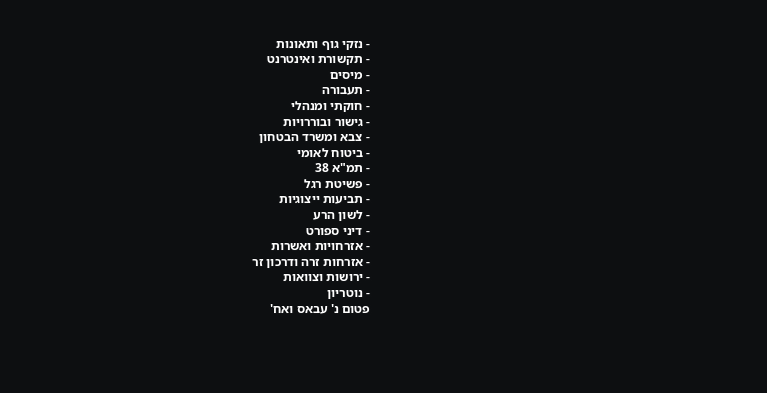- נזקי גוף ותאונות
- תקשורת ואינטרנט
- מיסים
- תעבורה
- חוקתי ומנהלי
- גישור ובוררויות
- צבא ומשרד הבטחון
- ביטוח לאומי
- תמ"א 38
- פשיטת רגל
- תביעות ייצוגיות
- לשון הרע
- דיני ספורט
- אזרחויות ואשרות
- אזרחות זרה ודרכון זר
- ירושות וצוואות
- נוטריון
פטום נ' עבאס ואח'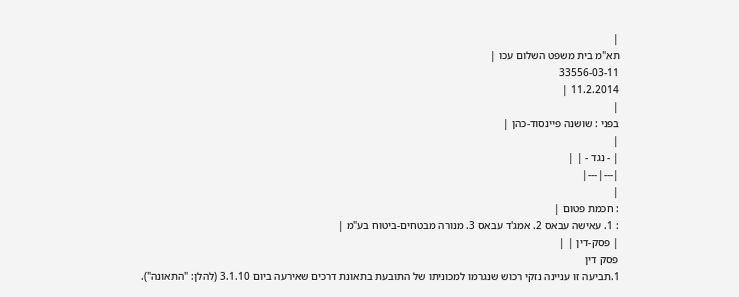|
תא"מ בית משפט השלום עכו |
33556-03-11
11.2.2014 |
|
בפני : שושנה פיינסוד-כהן |
|
| - נגד - | |
|---|---|
|
: חכמת פטום |
: 1. עאישה עבאס 2. אמג'ד עבאס 3. מנורה מבטחים-ביטוח בע"מ |
| פסק-דין | |
פסק דין
1.תביעה זו עניינה נזקי רכוש שנגרמו למכוניתו של התובעת בתאונת דרכים שאירעה ביום 3.1.10 (להלן: "התאונה").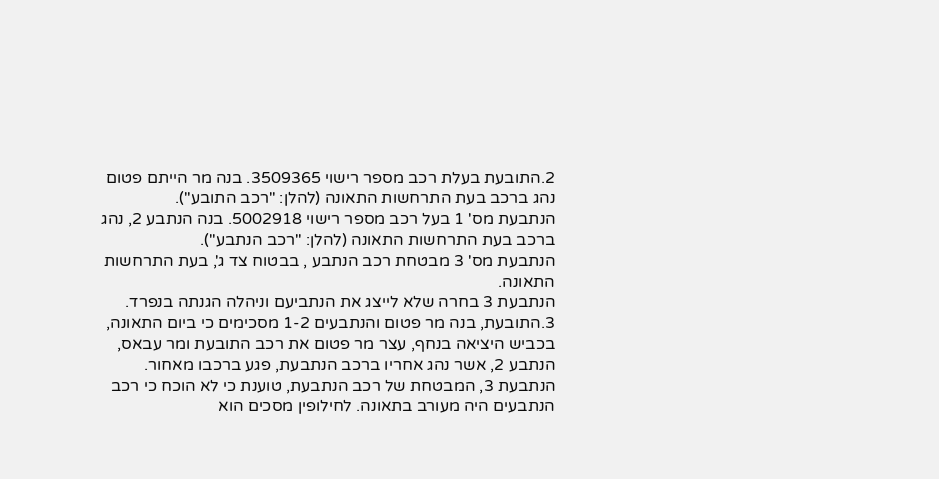2.התובעת בעלת רכב מספר רישוי 3509365. בנה מר הייתם פטום נהג ברכב בעת התרחשות התאונה (להלן: "רכב התובע").
הנתבעת מס' 1 בעל רכב מספר רישוי 5002918. בנה הנתבע 2, נהג ברכב בעת התרחשות התאונה (להלן: "רכב הנתבע").
הנתבעת מס' 3 מבטחת רכב הנתבע , בבטוח צד ג', בעת התרחשות התאונה.
הנתבעת 3 בחרה שלא לייצג את הנתביעם וניהלה הגנתה בנפרד.
3.התובעת, בנה מר פטום והנתבעים 1-2 מסכימים כי ביום התאונה, בכביש היציאה בנחף, עצר מר פטום את רכב התובעת ומר עבאס, הנתבע 2, אשר נהג אחריו ברכב הנתבעת, פגע ברכבו מאחור. הנתבעת 3, המבטחת של רכב הנתבעת, טוענת כי לא הוכח כי רכב הנתבעים היה מעורב בתאונה. לחילופין מסכים הוא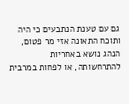גם עם טענת הנתבעים כי היה ותוכח התאונה אזי מר פטום, הנהג נושא באחריות להתרחשותה, או לפחות במרבית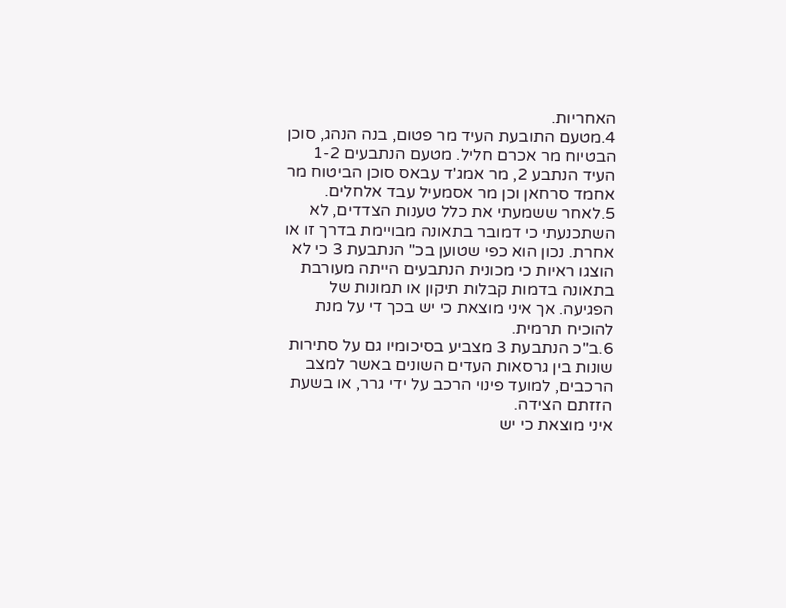האחריות.
4.מטעם התובעת העיד מר פטום, בנה הנהג, סוכן הבטיוח מר אכרם חליל. מטעם הנתבעים 1-2 העיד הנתבע 2, מר אמג'ד עבאס סוכן הביטוח מר אחמד סרחאן וכן מר אסמעיל עבד אלחלים.
5.לאחר ששמעתי את כלל טענות הצדדים, לא השתכנעתי כי דמובר בתאונה מבויימת בדרך זו או אחרת. נכון הוא כפי שטוען בכ" הנתבעת 3 כי לא הוצגו ראיות כי מכונית הנתבעים הייתה מעורבת בתאונה בדמות קבלות תיקון או תמונות של הפגיעה. אך איני מוצאת כי יש בכך די על מנת להוכיח תרמית.
6.ב"כ הנתבעת 3 מצביע בסיכומיו גם על סתירות שונות בין גרסאות העדים השונים באשר למצב הרכבים, למועד פינוי הרכב על ידי גרר, או בשעת הזזתם הצידה.
איני מוצאת כי יש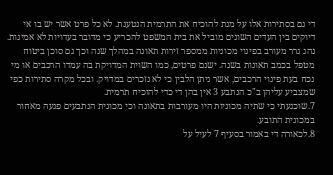די גם בסתירות אלו על מנת להוכיח את התרמית הנטענת. לא כל פרט אשר יש בו אי דיוקים בין העדים השונים מוביל את בית המשפט להכריע כי מדובר בעדויות לא אמינות. נהג גרר מעורב בפינוי מכוניות ממספר זירות תאונה במהלך שנה וכך גם סוכן ביטוח מטפל בכמב תאונות בשנה. ישנם פרטים, כמו השוית המדויקת בה עמדו הרכבים או מי נכח בעת פינוי הרכבים, אשר ניתן הלבין כי לא נזכרים במדויק. ובכל מקרה סתירות כפי שמצביע עליהן ב"כ הנתבע 3 אין בהן די כדי להוכיח תרמית.
7.שוכנעתי כי שתיה מכוניות היו מעורבות בתאונה וכי מכונית הנתבעים פגעה מאחור במכונית התובע.
8.לכאורה די באמור בסעיף 7 לעיל על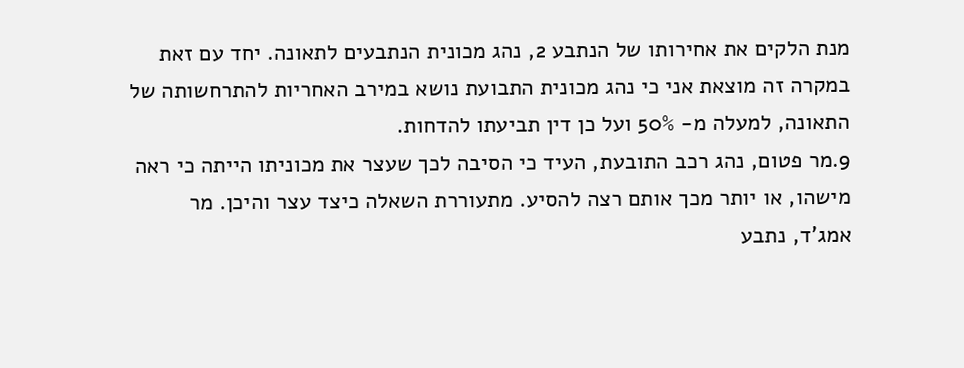מנת הלקים את אחירותו של הנתבע 2, נהג מכונית הנתבעים לתאונה. יחד עם זאת במקרה זה מוצאת אני כי נהג מכונית התבועת נושא במירב האחריות להתרחשותה של התאונה, למעלה מ- 50% ועל כן דין תביעתו להדחות.
9.מר פטום, נהג רכב התובעת, העיד כי הסיבה לכך שעצר את מכוניתו הייתה כי ראה מישהו, או יותר מכך אותם רצה להסיע. מתעוררת השאלה כיצד עצר והיכן. מר אמג'ד, נתבע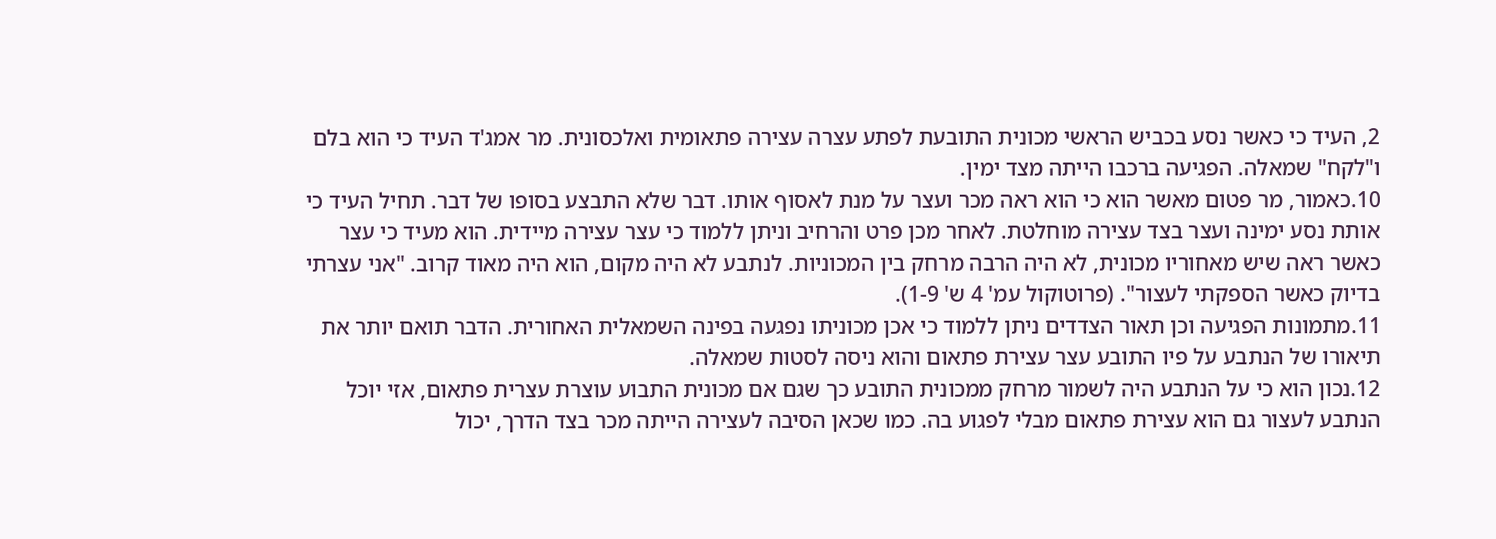2, העיד כי כאשר נסע בכביש הראשי מכונית התובעת לפתע עצרה עצירה פתאומית ואלכסונית. מר אמג'ד העיד כי הוא בלם ו"לקח" שמאלה. הפגיעה ברכבו הייתה מצד ימין.
10.כאמור, מר פטום מאשר הוא כי הוא ראה מכר ועצר על מנת לאסוף אותו. דבר שלא התבצע בסופו של דבר. תחיל העיד כי אותת נסע ימינה ועצר בצד עצירה מוחלטת. לאחר מכן פרט והרחיב וניתן ללמוד כי עצר עצירה מיידית. הוא מעיד כי עצר כאשר ראה שיש מאחוריו מכונית, לא היה הרבה מרחק בין המכוניות. לנתבע לא היה מקום, הוא היה מאוד קרוב. "אני עצרתי בדיוק כאשר הספקתי לעצור". (פרוטוקול עמ' 4 ש' 1-9).
11.מתמונות הפגיעה וכן תאור הצדדים ניתן ללמוד כי אכן מכוניתו נפגעה בפינה השמאלית האחורית. הדבר תואם יותר את תיאורו של הנתבע על פיו התובע עצר עצירת פתאום והוא ניסה לסטות שמאלה.
12.נכון הוא כי על הנתבע היה לשמור מרחק ממכונית התובע כך שגם אם מכונית התבוע עוצרת עצרית פתאום, אזי יוכל הנתבע לעצור גם הוא עצירת פתאום מבלי לפגוע בה. כמו שכאן הסיבה לעצירה הייתה מכר בצד הדרך, יכול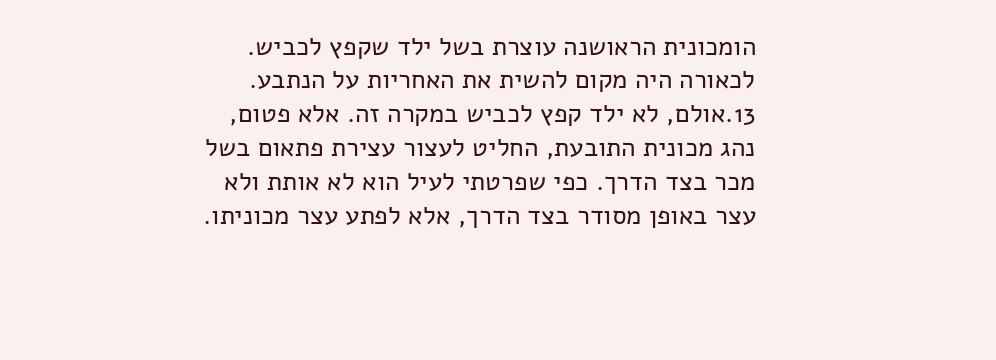הומכונית הראושנה עוצרת בשל ילד שקפץ לכביש. לכאורה היה מקום להשית את האחריות על הנתבע.
13.אולם, לא ילד קפץ לכביש במקרה זה. אלא פטום, נהג מכונית התובעת, החליט לעצור עצירת פתאום בשל מכר בצד הדרך. כפי שפרטתי לעיל הוא לא אותת ולא עצר באופן מסודר בצד הדרך, אלא לפתע עצר מכוניתו.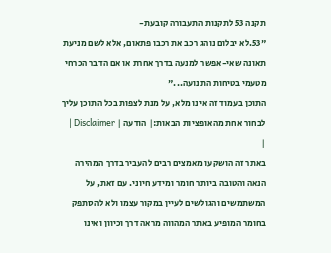תקנה 53 לתקנות התעבורה קובעת-
"53.לא יבלום נוהג רכב את רכבו פתאום, אלא לשם מניעת תאונה שאי-אפשר למנעה בדרך אחרת או אם הדבר הכרחי מטעמי בטיחות התנועה..."
התוכן בעמוד זה אינו מלא, על מנת לצפות בכל התוכן עליך לבחור אחת מהאופציות הבאות:| הודעה | Disclaimer |
|
באתר זה הושקעו מאמצים רבים להעביר בדרך המהירה הנאה והטובה ביותר חומר ומידע חיוני. עם זאת, על המשתמשים והגולשים לעיין במקור עצמו ולא להסתפק בחומר המופיע באתר המהווה מראה דרך וכיוון ואינו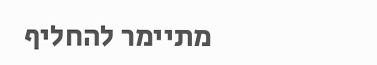מתיימר להחליף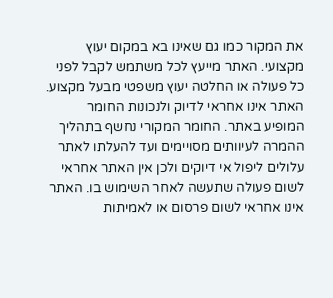את המקור כמו גם שאינו בא במקום יעוץ מקצועי. האתר מייעץ לכל משתמש לקבל לפני כל פעולה או החלטה יעוץ משפטי מבעל מקצוע. האתר אינו אחראי לדיוק ולנכונות החומר המופיע באתר. החומר המקורי נחשף בתהליך ההמרה לעיוותים מסויימים ועד להעלתו לאתר עלולים ליפול אי דיוקים ולכן אין האתר אחראי לשום פעולה שתעשה לאחר השימוש בו. האתר אינו אחראי לשום פרסום או לאמיתות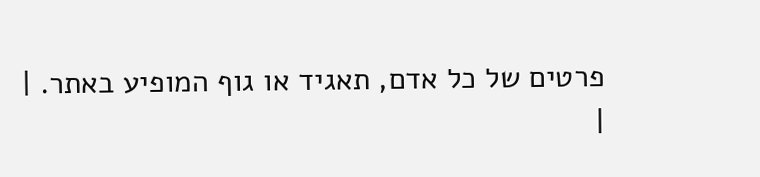פרטים של כל אדם, תאגיד או גוף המופיע באתר. |
|